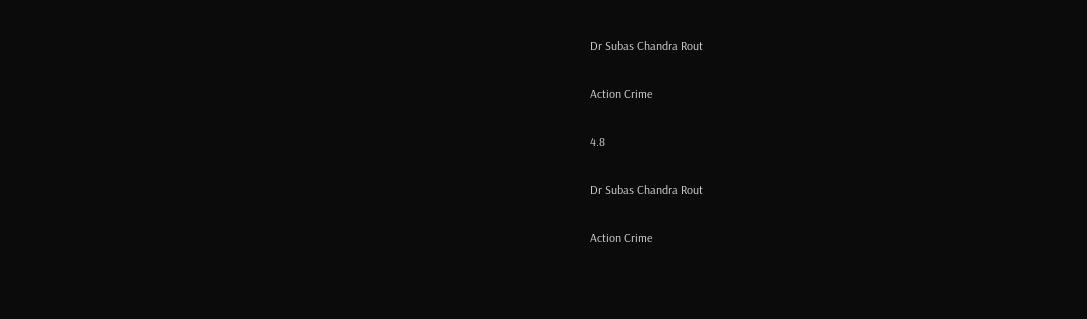Dr Subas Chandra Rout

Action Crime

4.8

Dr Subas Chandra Rout

Action Crime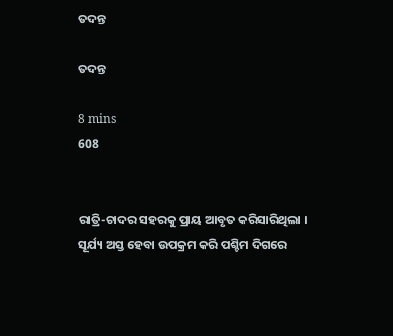ତଦନ୍ତ

ତଦନ୍ତ

8 mins
608


ରାତ୍ରି-ଚାଦର ସହରକୁ ପ୍ରାୟ ଆବୃତ କରିସାରିଥିଲା । ସୂର୍ଯ୍ୟ ଅସ୍ତ ହେବା ଉପକ୍ରମ କରି ପଶ୍ଚିମ ଦିଗରେ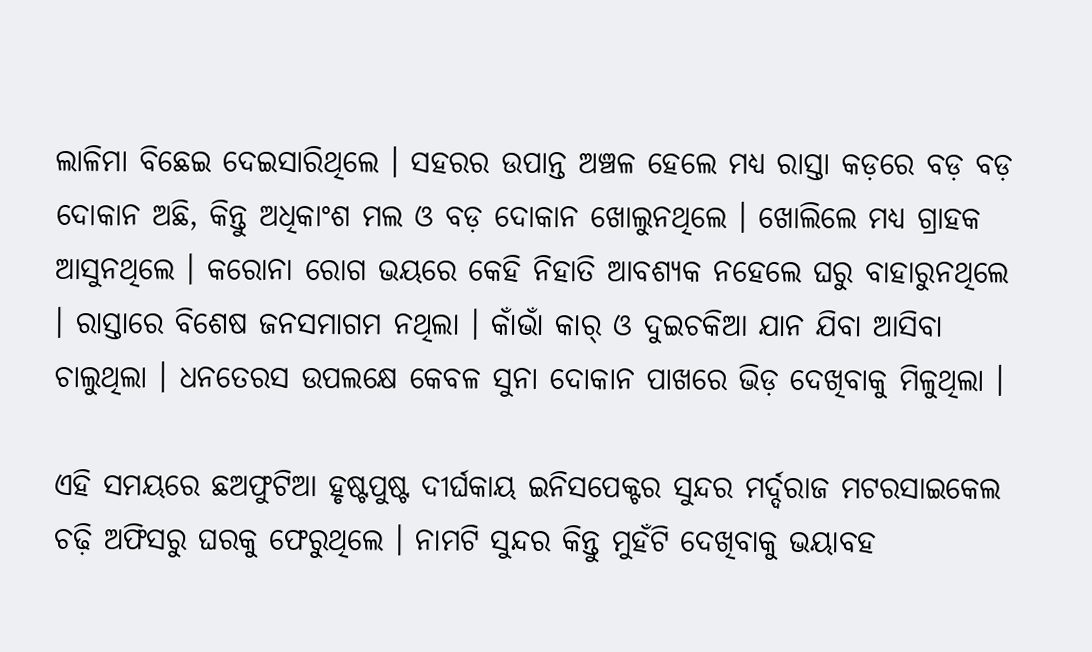ଲାଳିମା ବିଛେଇ ଦେଇସାରିଥିଲେ । ସହରର ଉପାନ୍ତ ଅଞ୍ଚଳ ହେଲେ ମଧ୍ୟ ରାସ୍ତା କଡ଼ରେ ବଡ଼ ବଡ଼ ଦୋକାନ ଅଛି, କିନ୍ତୁ ଅଧିକାଂଶ ମଲ ଓ ବଡ଼ ଦୋକାନ ଖୋଲୁନଥିଲେ । ଖୋଲିଲେ ମଧ୍ୟ ଗ୍ରାହକ ଆସୁନଥିଲେ । କରୋନା ରୋଗ ଭୟରେ କେହି ନିହାତି ଆବଶ୍ୟକ ନହେଲେ ଘରୁ ବାହାରୁନଥିଲେ । ରାସ୍ତାରେ ବିଶେଷ ଜନସମାଗମ ନଥିଲା । କାଁଭାଁ କାର୍ ଓ ଦୁଇଚକିଆ ଯାନ ଯିବା ଆସିବା ଚାଲୁଥିଲା । ଧନତେରସ ଉପଲକ୍ଷେ କେବଳ ସୁନା ଦୋକାନ ପାଖରେ ଭିଡ଼ ଦେଖିବାକୁ ମିଳୁଥିଲା ।

ଏହି ସମୟରେ ଛଅଫୁଟିଆ ହୃଷ୍ଟପୁଷ୍ଟ ଦୀର୍ଘକାୟ ଇନିସପେକ୍ଟର ସୁନ୍ଦର ମର୍ଦ୍ଦରାଜ ମଟରସାଇକେଲ ଚଢ଼ି ଅଫିସରୁ ଘରକୁ ଫେରୁଥିଲେ । ନାମଟି ସୁନ୍ଦର କିନ୍ତୁ ମୁହଁଟି ଦେଖିବାକୁ ଭୟାବହ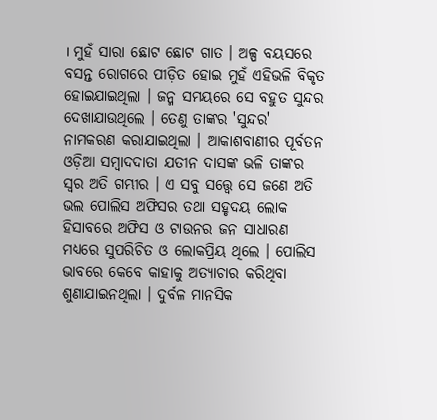। ମୁହଁ ସାରା ଛୋଟ ଛୋଟ ଗାତ । ଅଳ୍ପ ବୟସରେ ବସନ୍ତ ରୋଗରେ ପୀଡ଼ିତ ହୋଇ ମୁହଁ ଏହିଭଳି ବିକୃତ ହୋଇଯାଇଥିଲା । ଜନ୍ମ ସମୟରେ ସେ ବହୁତ ସୁନ୍ଦର ଦେଖାଯାଉଥିଲେ । ତେଣୁ ତାଙ୍କର 'ସୁନ୍ଦର' ନାମକରଣ କରାଯାଇଥିଲା । ଆକାଶବାଣୀର ପୂର୍ବତନ ଓଡ଼ିଆ ସମ୍ବାଦଦାତା ଯତୀନ ଦାସଙ୍କ ଭଳି ତାଙ୍କର ସ୍ୱର ଅତି ଗମ୍ଭୀର । ଏ ସବୁ ସତ୍ତ୍ୱେ ସେ ଜଣେ ଅତି ଭଲ ପୋଲିସ ଅଫିସର ତଥା ସହୃଦୟ ଲୋକ ହିସାବରେ ଅଫିସ ଓ ଟାଉନର ଜନ ସାଧାରଣ ମଧ୍ୟରେ ସୁପରିଚିତ ଓ ଲୋକପ୍ରିୟ ଥିଲେ । ପୋଲିସ ଭାବରେ କେବେ କାହାକୁ ଅତ୍ୟାଚାର କରିଥିବା ଶୁଣାଯାଇନଥିଲା । ଦୁର୍ବଳ ମାନସିକ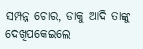ସମ୍ପନ୍ନ ଚୋର, ଡାକୁ ଆଦି ତାଙ୍କୁ ଦେଖିପକେଇଲେ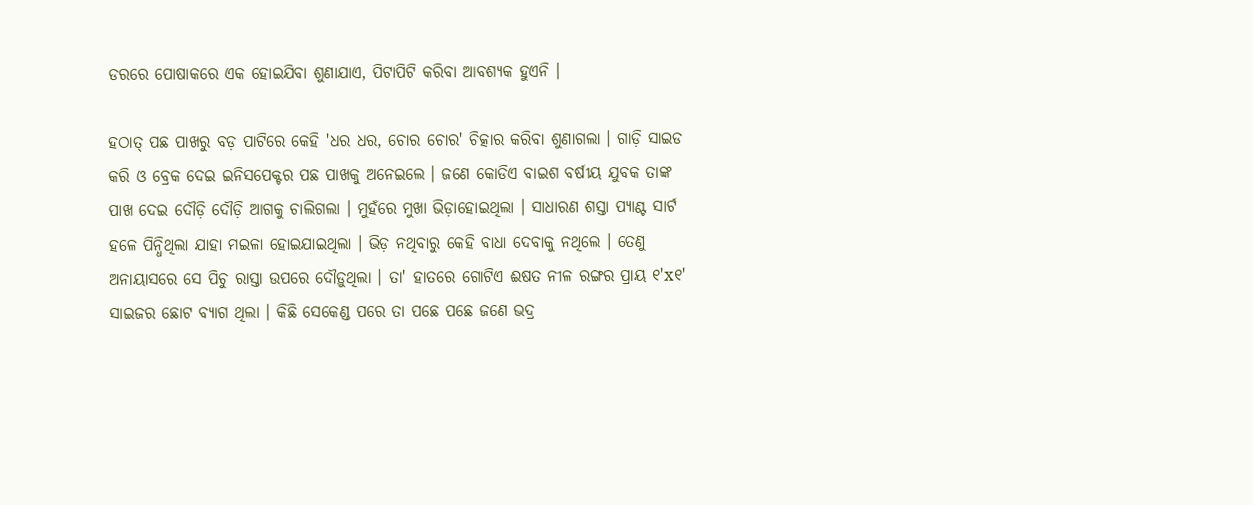ଡରରେ ପୋଷାକରେ ଏକ ହୋଇଯିବା ଶୁଣାଯାଏ, ପିଟାପିଟି କରିବା ଆବଶ୍ୟକ ହୁଏନି ।

ହଠାତ୍ ପଛ ପାଖରୁ ବଡ଼ ପାଟିରେ କେହି 'ଧର ଧର, ଚୋର ଚୋର' ଚିତ୍କାର କରିବା ଶୁଣାଗଲା । ଗାଡ଼ି ସାଇଡ କରି ଓ ବ୍ରେକ ଦେଇ ଇନିସପେକ୍ଟର ପଛ ପାଖକୁ ଅନେଇଲେ । ଜଣେ କୋଡିଏ ବାଇଶ ବର୍ଷୀୟ ଯୁବକ ତାଙ୍କ ପାଖ ଦେଇ ଦୌଡ଼ି ଦୌଡ଼ି ଆଗକୁ ଚାଲିଗଲା । ମୁହଁରେ ମୁଖା ଭିଡ଼ାହୋଇଥିଲା । ସାଧାରଣ ଶସ୍ତା ପ୍ୟାଣ୍ଟ ସାର୍ଟ ହଳେ ପିନ୍ଧିଥିଲା ଯାହା ମଇଳା ହୋଇଯାଇଥିଲା । ଭିଡ଼ ନଥିବାରୁ କେହି ବାଧା ଦେବାକୁ ନଥିଲେ । ତେଣୁ ଅନାୟାସରେ ସେ ପିଚୁ ରାସ୍ତା ଉପରେ ଦୌଡ଼ୁଥିଲା । ତା' ହାତରେ ଗୋଟିଏ ଈଷତ ନୀଳ ରଙ୍ଗର ପ୍ରାୟ ୧'x୧' ସାଇଜର ଛୋଟ ବ୍ୟାଗ ଥିଲା । କିଛି ସେକେଣ୍ଡ ପରେ ତା ପଛେ ପଛେ ଜଣେ ଭଦ୍ର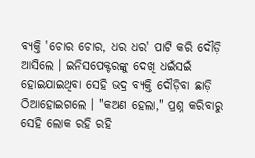ବ୍ୟକ୍ତି 'ଚୋର ଚୋର, ଧର ଧର' ପାଟି କରି ଦୌଡ଼ି ଆସିଲେ । ଇନିସପେକ୍ଟରଙ୍କୁ ଦେଖି ଧଇଁସଇଁ ହୋଇଯାଇଥିବା ସେହି ଭଦ୍ର ବ୍ୟକ୍ତି ଦୌଡ଼ିବା ଛାଡ଼ି ଠିଆହୋଇଗଲେ । "କଅଣ ହେଲା," ପ୍ରଶ୍ନ କରିବାରୁ ସେହି ଲୋକ ରହି ରହି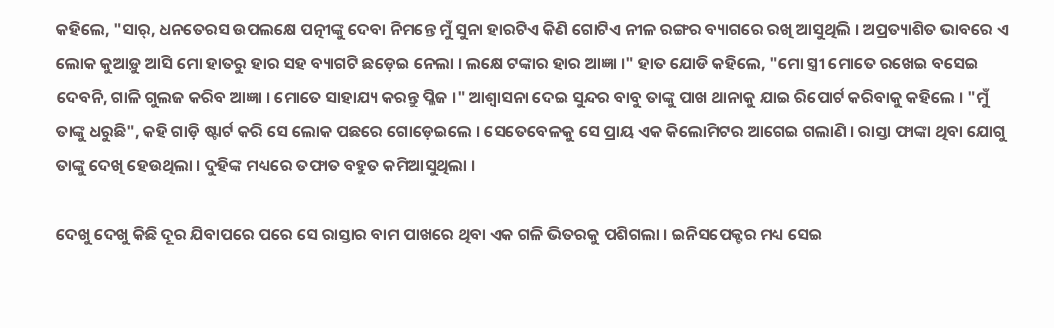କହିଲେ, "ସାର୍, ଧନତେରସ ଉପଲକ୍ଷେ ପତ୍ନୀଙ୍କୁ ଦେବା ନିମନ୍ତେ ମୁଁ ସୁନା ହାରଟିଏ କିଣି ଗୋଟିଏ ନୀଳ ରଙ୍ଗର ବ୍ୟାଗରେ ରଖି ଆସୁଥିଲି । ଅପ୍ରତ୍ୟାଶିତ ଭାବରେ ଏ ଲୋକ କୁଆଡ଼ୁ ଆସି ମୋ ହାତରୁ ହାର ସହ ବ୍ୟାଗଟି ଛଡ଼େଇ ନେଲା । ଲକ୍ଷେ ଟଙ୍କାର ହାର ଆଜ୍ଞା ।" ହାତ ଯୋଡି କହିଲେ, "ମୋ ସ୍ତ୍ରୀ ମୋତେ ରଖେଇ ବସେଇ ଦେବନି, ଗାଳି ଗୁଲଜ କରିବ ଆଜ୍ଞା । ମୋତେ ସାହାଯ୍ୟ କରନ୍ତୁ ପ୍ଳିଜ ।" ଆଶ୍ଵାସନା ଦେଇ ସୁନ୍ଦର ବାବୁ ତାଙ୍କୁ ପାଖ ଥାନାକୁ ଯାଇ ରିପୋର୍ଟ କରିବାକୁ କହିଲେ । "ମୁଁ ତାଙ୍କୁ ଧରୁଛି", କହି ଗାଡ଼ି ଷ୍ଟାର୍ଟ କରି ସେ ଲୋକ ପଛରେ ଗୋଡ଼େଇଲେ । ସେତେବେଳକୁ ସେ ପ୍ରାୟ ଏକ କିଲୋମିଟର ଆଗେଇ ଗଲାଣି । ରାସ୍ତା ଫାଙ୍କା ଥିବା ଯୋଗୁ ତାଙ୍କୁ ଦେଖି ହେଉଥିଲା । ଦୁହିଙ୍କ ମଧ୍ୟରେ ତଫାତ ବହୁତ କମିଆସୁଥିଲା ।

ଦେଖୁ ଦେଖୁ କିଛି ଦୂର ଯିବାପରେ ପରେ ସେ ରାସ୍ତାର ବାମ ପାଖରେ ଥିବା ଏକ ଗଳି ଭିତରକୁ ପଶିଗଲା । ଇନିସପେକ୍ଟର ମଧ୍ୟ ସେଇ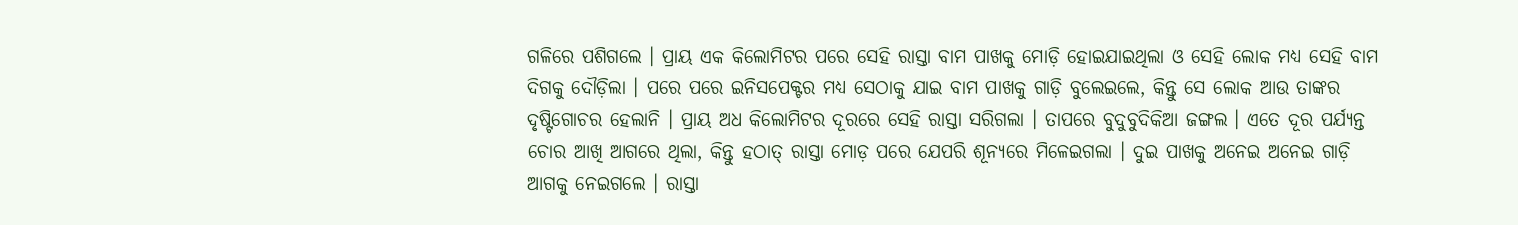ଗଳିରେ ପଶିଗଲେ । ପ୍ରାୟ ଏକ କିଲୋମିଟର ପରେ ସେହି ରାସ୍ତା ବାମ ପାଖକୁ ମୋଡ଼ି ହୋଇଯାଇଥିଲା ଓ ସେହି ଲୋକ ମଧ୍ୟ ସେହି ବାମ ଦିଗକୁ ଦୌଡ଼ିଲା । ପରେ ପରେ ଇନିସପେକ୍ଟର ମଧ୍ୟ ସେଠାକୁ ଯାଇ ବାମ ପାଖକୁ ଗାଡ଼ି ବୁଲେଇଲେ, କିନ୍ତୁ ସେ ଲୋକ ଆଉ ତାଙ୍କର ଦୃଷ୍ଟିଗୋଚର ହେଲାନି । ପ୍ରାୟ ଅଧ କିଲୋମିଟର ଦୂରରେ ସେହି ରାସ୍ତା ସରିଗଲା । ତାପରେ ବୁଦୁବୁଦିକିଆ ଜଙ୍ଗଲ । ଏତେ ଦୂର ପର୍ଯ୍ୟନ୍ତ ଚୋର ଆଖି ଆଗରେ ଥିଲା, କିନ୍ତୁ ହଠାତ୍ ରାସ୍ତା ମୋଡ଼ ପରେ ଯେପରି ଶୂନ୍ୟରେ ମିଳେଇଗଲା । ଦୁଇ ପାଖକୁ ଅନେଇ ଅନେଇ ଗାଡ଼ି ଆଗକୁ ନେଇଗଲେ । ରାସ୍ତା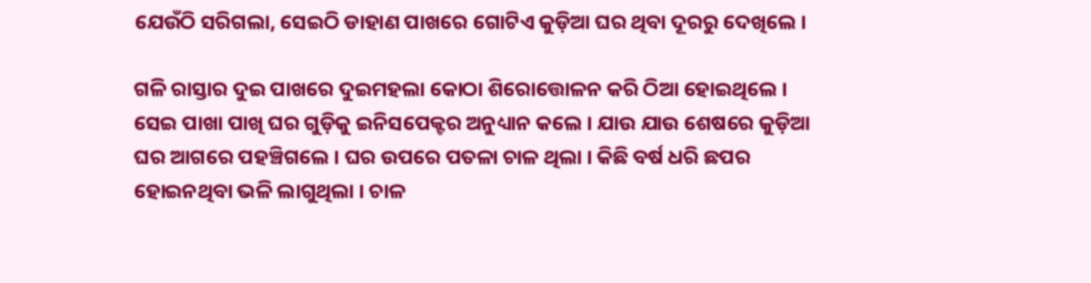ଯେଉଁଠି ସରିଗଲା, ସେଇଠି ଡାହାଣ ପାଖରେ ଗୋଟିଏ କୁଡ଼ିଆ ଘର ଥିବା ଦୂରରୁ ଦେଖିଲେ ।

ଗଳି ରାସ୍ତାର ଦୁଇ ପାଖରେ ଦୁଇମହଲା କୋଠା ଶିରୋତ୍ତୋଳନ କରି ଠିଆ ହୋଇଥିଲେ । ସେଇ ପାଖା ପାଖି ଘର ଗୁଡ଼ିକୁ ଇନିସପେକ୍ଟର ଅନୁଧ୍ୟାନ କଲେ । ଯାଉ ଯାଉ ଶେଷରେ କୁଡ଼ିଆ ଘର ଆଗରେ ପହଞ୍ଚିଗଲେ । ଘର ଉପରେ ପତଳା ଚାଳ ଥିଲା । କିଛି ବର୍ଷ ଧରି ଛପର ହୋଇନଥିବା ଭଳି ଲାଗୁଥିଲା । ଚାଳ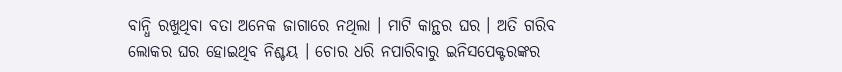ବାନ୍ଧି ରଖୁଥିବା ବତା ଅନେକ ଜାଗାରେ ନଥିଲା । ମାଟି କାନ୍ଥର ଘର । ଅତି ଗରିବ ଲୋକର ଘର ହୋଇଥିବ ନିଶ୍ଚୟ । ଚୋର ଧରି ନପାରିବାରୁ ଇନିସପେକ୍ଟରଙ୍କର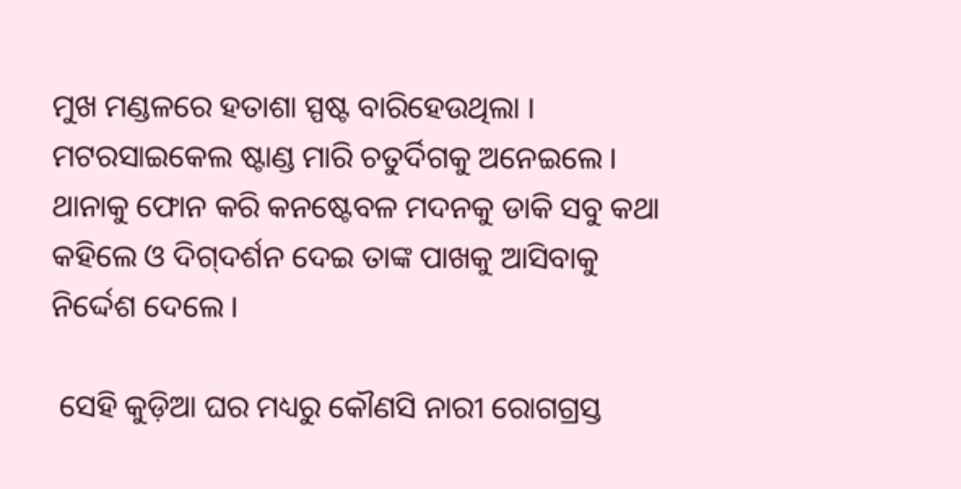ମୁଖ ମଣ୍ଡଳରେ ହତାଶା ସ୍ପଷ୍ଟ ବାରିହେଉଥିଲା । ମଟରସାଇକେଲ ଷ୍ଟାଣ୍ଡ ମାରି ଚତୁର୍ଦିଗକୁ ଅନେଇଲେ । ଥାନାକୁ ଫୋନ କରି କନଷ୍ଟେବଳ ମଦନକୁ ଡାକି ସବୁ କଥା କହିଲେ ଓ ଦିଗ୍‌ଦର୍ଶନ ଦେଇ ତାଙ୍କ ପାଖକୁ ଆସିବାକୁ ନିର୍ଦ୍ଦେଶ ଦେଲେ ।

 ସେହି କୁଡ଼ିଆ ଘର ମଧ୍ୟରୁ କୌଣସି ନାରୀ ରୋଗଗ୍ରସ୍ତ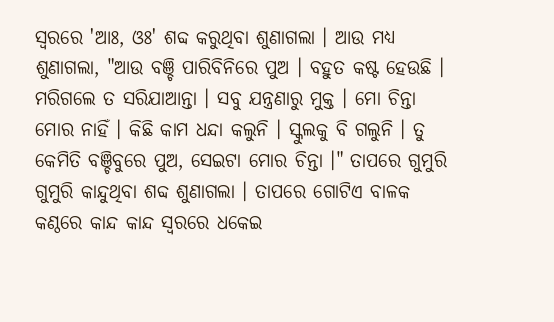ସ୍ଵରରେ 'ଆଃ, ଓଃ' ଶବ୍ଦ କରୁଥିବା ଶୁଣାଗଲା । ଆଉ ମଧ୍ୟ ଶୁଣାଗଲା, "ଆଉ ବଞ୍ଚି ପାରିବିନିରେ ପୁଅ । ବହୁତ କଷ୍ଟ ହେଉଛି । ମରିଗଲେ ତ ସରିଯାଆନ୍ତା । ସବୁ ଯନ୍ତ୍ରଣାରୁ ମୁକ୍ତ । ମୋ ଚିନ୍ତା ମୋର ନାହିଁ । କିଛି କାମ ଧନ୍ଦା କଲୁନି । ସ୍କୁଲକୁ ବି ଗଲୁନି । ତୁ କେମିତି ବଞ୍ଚିବୁରେ ପୁଅ, ସେଇଟା ମୋର ଚିନ୍ତା ।" ତାପରେ ଗୁମୁରି ଗୁମୁରି କାନ୍ଦୁଥିବା ଶବ୍ଦ ଶୁଣାଗଲା । ତାପରେ ଗୋଟିଏ ବାଳକ କଣ୍ଠରେ କାନ୍ଦ କାନ୍ଦ ସ୍ଵରରେ ଧକେଇ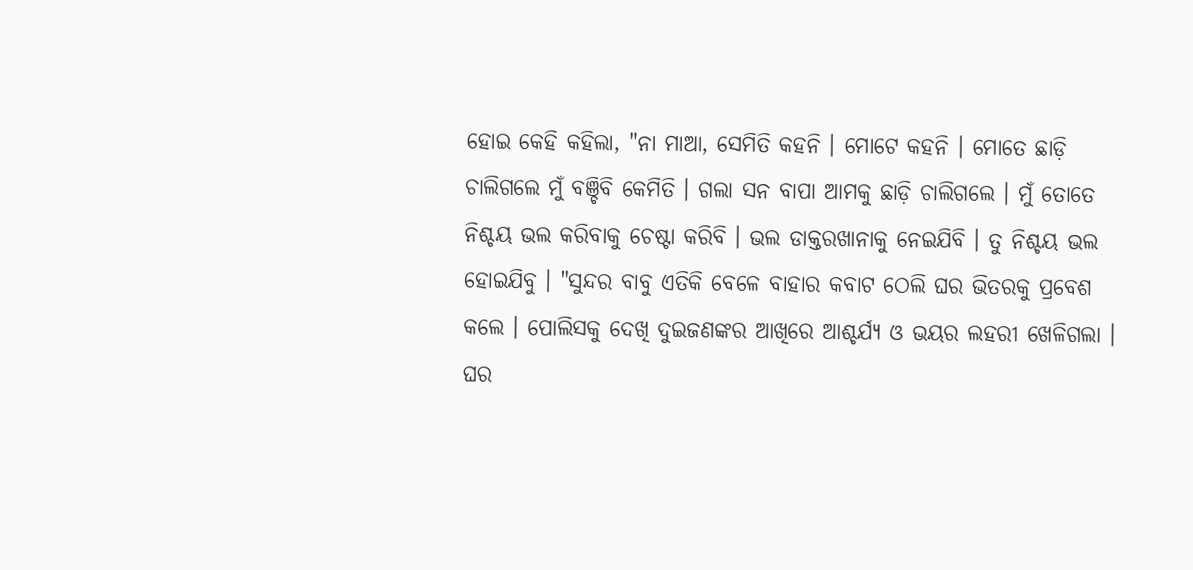ହୋଇ କେହି କହିଲା, "ନା ମାଆ, ସେମିତି କହନି । ମୋଟେ କହନି । ମୋତେ ଛାଡ଼ି ଚାଲିଗଲେ ମୁଁ ବଞ୍ଚିବି କେମିତି । ଗଲା ସନ ବାପା ଆମକୁ ଛାଡ଼ି ଚାଲିଗଲେ । ମୁଁ ତୋତେ ନିଶ୍ଚୟ ଭଲ କରିବାକୁ ଚେଷ୍ଟା କରିବି । ଭଲ ଡାକ୍ତରଖାନାକୁ ନେଇଯିବି । ତୁ ନିଶ୍ଚୟ ଭଲ ହୋଇଯିବୁ । "ସୁନ୍ଦର ବାବୁ ଏତିକି ବେଳେ ବାହାର କବାଟ ଠେଲି ଘର ଭିତରକୁ ପ୍ରବେଶ କଲେ । ପୋଲିସକୁ ଦେଖି ଦୁଇଜଣଙ୍କର ଆଖିରେ ଆଶ୍ଚର୍ଯ୍ୟ ଓ ଭୟର ଲହରୀ ଖେଳିଗଲା । ଘର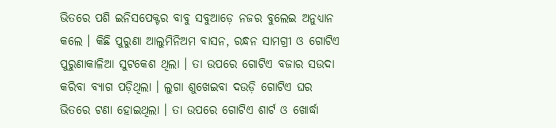ଭିତରେ ପଶି ଇନିସପେକ୍ଟର ବାବୁ ସବୁଆଡ଼େ ନଜର ବୁଲେଇ ଅନୁଧ୍ୟାନ କଲେ । କିଛି ପୁରୁଣା ଆଲୁମିନିଅମ ବାସନ, ରନ୍ଧନ ସାମଗ୍ରୀ ଓ ଗୋଟିଏ ପୁରୁଣାକାଳିଆ ସୁଟକେଶ ଥିଲା । ତା ଉପରେ ଗୋଟିଏ ବଜାର ସଉଦା କରିବା ବ୍ୟାଗ ପଡ଼ିଥିଲା । ଲୁଗା ଶୁଖେଇବା ଦଉଡ଼ି ଗୋଟିଏ ଘର ଭିତରେ ଟଣା ହୋଇଥିଲା । ତା ଉପରେ ଗୋଟିଏ ଶାର୍ଟ ଓ ଖୋର୍ଦ୍ଧା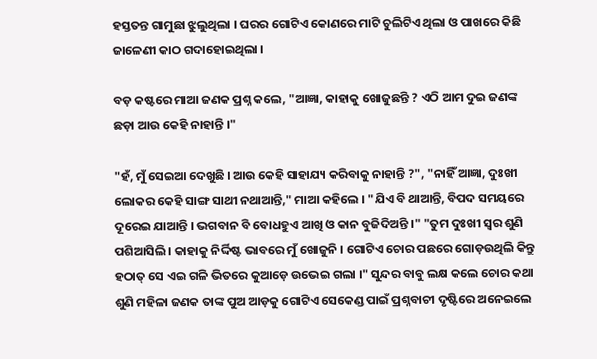ହସ୍ତତନ୍ତ ଗାମୁଛା ଝୁଲୁଥିଲା । ଘରର ଗୋଟିଏ କୋଣରେ ମାଟି ଚୁଲିଟିଏ ଥିଲା ଓ ପାଖରେ କିଛି ଜାଳେଣୀ କାଠ ଗଦାହୋଇଥିଲା ।

ବଡ଼ କଷ୍ଟରେ ମାଆ ଜଣକ ପ୍ରଶ୍ନ କଲେ, "ଆଜ୍ଞା, କାହାକୁ ଖୋଜୁଛନ୍ତି ? ଏଠି ଆମ ଦୁଇ ଜଣଙ୍କ ଛଡ଼ା ଆଉ କେହି ନାହାନ୍ତି ।"

"ହଁ, ମୁଁ ସେଇଆ ଦେଖୁଛି । ଆଉ କେହି ସାହାଯ୍ୟ କରିବାକୁ ନାହାନ୍ତି ?", "ନାହିଁ ଆଜ୍ଞା, ଦୁଃଖୀ ଲୋକର କେହି ସାଙ୍ଗ ସାଥୀ ନଥାଆନ୍ତି," ମାଆ କହିଲେ । "ଯିଏ ବି ଥାଆନ୍ତି, ବିପଦ ସମୟରେ ଦୂରେଇ ଯାଆନ୍ତି । ଭଗବାନ ବି ବୋଧହୁଏ ଆଖି ଓ କାନ ବୁଜିଦିଅନ୍ତି ।" "ତୁମ ଦୁଃଖୀ ସ୍ୱର ଶୁଣି ପଶିଆସିଲି । କାହାକୁ ନିର୍ଦ୍ଦିଷ୍ଟ ଭାବରେ ମୁଁ ଖୋଜୁନି । ଗୋଟିଏ ଚୋର ପଛରେ ଗୋଡ଼ଉଥିଲି କିନ୍ତୁ ହଠାତ୍ ସେ ଏଇ ଗଳି ଭିତରେ କୁଆଡ଼େ ଉଭେଇ ଗଲା ।" ସୁନ୍ଦର ବାବୁ ଲକ୍ଷ କଲେ ଚୋର କଥା ଶୁଣି ମହିଳା ଜଣକ ତାଙ୍କ ପୁଅ ଆଡ଼କୁ ଗୋଟିଏ ସେକେଣ୍ଡ ପାଇଁ ପ୍ରଶ୍ନବାଚୀ ଦୃଷ୍ଟିରେ ଅନେଇଲେ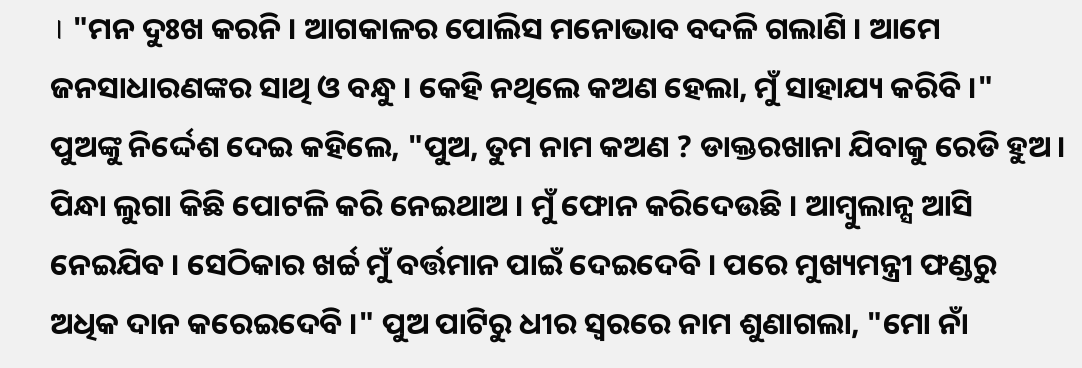। "ମନ ଦୁଃଖ କରନି । ଆଗକାଳର ପୋଲିସ ମନୋଭାବ ବଦଳି ଗଲାଣି । ଆମେ ଜନସାଧାରଣଙ୍କର ସାଥି ଓ ବନ୍ଧୁ । କେହି ନଥିଲେ କଅଣ ହେଲା, ମୁଁ ସାହାଯ୍ୟ କରିବି ।" ପୁଅଙ୍କୁ ନିର୍ଦ୍ଦେଶ ଦେଇ କହିଲେ, "ପୁଅ, ତୁମ ନାମ କଅଣ ? ଡାକ୍ତରଖାନା ଯିବାକୁ ରେଡି ହୁଅ । ପିନ୍ଧା ଲୁଗା କିଛି ପୋଟଳି କରି ନେଇଥାଅ । ମୁଁ ଫୋନ କରିଦେଉଛି । ଆମ୍ବୁଲାନ୍ସ ଆସି ନେଇଯିବ । ସେଠିକାର ଖର୍ଚ୍ଚ ମୁଁ ବର୍ତ୍ତମାନ ପାଇଁ ଦେଇଦେବି । ପରେ ମୁଖ୍ୟମନ୍ତ୍ରୀ ଫଣ୍ଡରୁ ଅଧିକ ଦାନ କରେଇଦେବି ।" ପୁଅ ପାଟିରୁ ଧୀର ସ୍ଵରରେ ନାମ ଶୁଣାଗଲା, "ମୋ ନାଁ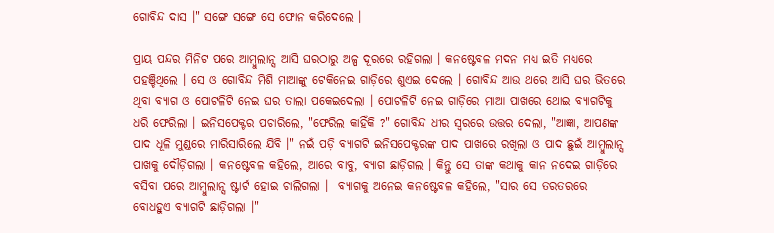ଗୋବିନ୍ଦ ଦାସ ।" ସଙ୍ଗେ ସଙ୍ଗେ ସେ ଫୋନ କରିଦେଲେ ।

ପ୍ରାୟ ପନ୍ଦର ମିନିଟ ପରେ ଆମ୍ବୁଲାନ୍ସ ଆସି ଘରଠାରୁ ଅଳ୍ପ ଦୂରରେ ରହିଗଲା । କନଷ୍ଟେବଳ ମଦନ ମଧ୍ୟ ଇତି ମଧ୍ୟରେ ପହଞ୍ଚିଥିଲେ । ସେ ଓ ଗୋବିନ୍ଦ ମିଶି ମାଆଙ୍କୁ ଟେକିନେଇ ଗାଡ଼ିରେ ଶୁଏଇ ଦେଲେ । ଗୋବିନ୍ଦ ଆଉ ଥରେ ଆସି ଘର ଭିତରେ ଥିବା ବ୍ୟାଗ ଓ ପୋଟଳିଟି ନେଇ ଘର ତାଲା ପକେଇଦେଲା । ପୋଟଳିଟି ନେଇ ଗାଡ଼ିରେ ମାଆ ପାଖରେ ଥୋଇ ବ୍ୟାଗଟିକୁ ଧରି ଫେରିଲା । ଇନିସପେକ୍ଟର ପଚାରିଲେ, "ଫେରିଲ କାହିଁକି ?" ଗୋବିନ୍ଦ ଧୀର ସ୍ଵରରେ ଉତ୍ତର ଦେଲା, "ଆଜ୍ଞା, ଆପଣଙ୍କ ପାଦ ଧୂଳି ମୁଣ୍ଡରେ ମାରିସାରିଲେ ଯିବି ।" ନଇଁ ପଡ଼ି ବ୍ୟାଗଟି ଇନିସପେକ୍ଟରଙ୍କ ପାଦ ପାଖରେ ରଖିଲା ଓ ପାଦ ଛୁଇଁ ଆମ୍ବୁଲାନ୍ସ ପାଖକୁ ଦୌଡ଼ିଗଲା । କନଷ୍ଟେବଳ କହିଲେ, ଆରେ ବାବୁ, ବ୍ୟାଗ ଛାଡ଼ିଗଲ । କିନ୍ତୁ ସେ ତାଙ୍କ କଥାକୁ କାନ ନଦେଇ ଗାଡ଼ିରେ ବସିବା ପରେ ଆମ୍ବୁଲାନ୍ସ ଷ୍ଟାର୍ଟ ହୋଇ ଚାଲିଗଲା ।  ବ୍ୟାଗକୁ ଅନେଇ କନଷ୍ଟେବଳ କହିଲେ, "ସାର ସେ ତରତରରେ ବୋଧହୁଏ ବ୍ୟାଗଟି ଛାଡ଼ିଗଲା ।"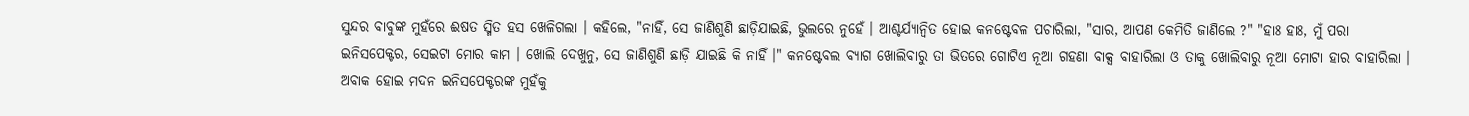ସୁନ୍ଦର ବାବୁଙ୍କ ମୁହଁରେ ଈଷତ ସ୍ମିତ ହସ ଖେଳିଗଲା । କହିଲେ, "ନାହିଁ, ସେ ଜାଣିଶୁଣି ଛାଡ଼ିଯାଇଛି, ଭୁଲରେ ନୁହେଁ । ଆଶ୍ଚର୍ଯ୍ୟାନ୍ଵିତ ହୋଇ କନଷ୍ଟେବଳ ପଚାରିଲା, "ସାର, ଆପଣ କେମିତି ଜାଣିଲେ ?" "ହାଃ ହାଃ, ମୁଁ ପରା ଇନିସପେକ୍ଟର, ସେଇଟା ମୋର କାମ । ଖୋଲି ଦେଖୁନୁ, ସେ ଜାଣିଶୁଣି ଛାଡ଼ି ଯାଇଛି କି ନାହିଁ ।" କନଷ୍ଟେବଲ ବ୍ୟାଗ ଖୋଲିବାରୁ ତା ଭିତରେ ଗୋଟିଏ ନୂଆ ଗହଣା ବାକ୍ସ ବାହାରିଲା ଓ ତାକୁ ଖୋଲିବାରୁ ନୂଆ ମୋଟା ହାର ବାହାରିଲା । ଅବାକ ହୋଇ ମଦନ ଇନିସପେକ୍ଟରଙ୍କ ମୁହଁକୁ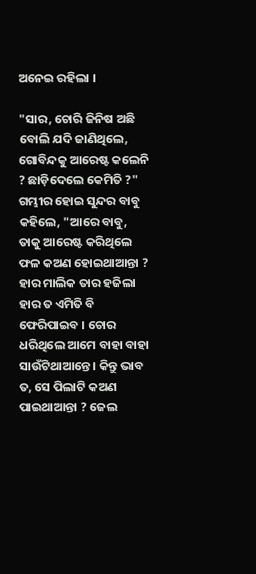ଅନେଇ ରହିଲା ।

"ସାର, ଚୋରି ଜିନିଷ ଅଛି ବୋଲି ଯଦି ଜାଣିଥିଲେ, ଗୋବିନ୍ଦକୁ ଆରେଷ୍ଟ କଲେନି ? ଛାଡ଼ିଦେଲେ କେମିତି ?" ଗମ୍ଭୀର ହୋଇ ସୁନ୍ଦର ବାବୁ କହିଲେ, "ଆରେ ବାବୁ, ତାକୁ ଆରେଷ୍ଟ କରିଥିଲେ ଫଳ କଅଣ ହୋଇଥାଆନ୍ତା ? ହାର ମାଲିକ ତାର ହଜିଲା ହାର ତ ଏମିତି ବି ଫେରିପାଇବ । ଚୋର ଧରିଥିଲେ ଆମେ ବାହା ବାହା ସାଉଁଟିଥାଆନ୍ତେ । କିନ୍ତୁ ଭାବ ତ, ସେ ପିଲାଟି କଅଣ ପାଇଥାଆନ୍ତା ? ଜେଲ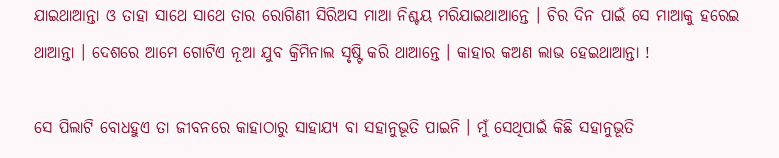ଯାଇଥାଆନ୍ତା ଓ ତାହା ସାଥେ ସାଥେ ତାର ରୋଗିଣୀ ସିରିଅସ ମାଆ ନିଶ୍ଚୟ ମରିଯାଇଥାଆନ୍ତେ । ଚିର ଦିନ ପାଇଁ ସେ ମାଆକୁ ହରେଇ ଥାଆନ୍ତା । ଦେଶରେ ଆମେ ଗୋଟିଏ ନୂଆ ଯୁବ କ୍ରିମିନାଲ ସୃଷ୍ଟି କରି ଥାଆନ୍ତେ । କାହାର କଅଣ ଲାଭ ହେଇଥାଆନ୍ତା !

ସେ ପିଲାଟି ବୋଧହୁଏ ତା ଜୀବନରେ କାହାଠାରୁ ସାହାଯ୍ୟ ବା ସହାନୁଭୂତି ପାଇନି । ମୁଁ ସେଥିପାଇଁ କିଛି ସହାନୁଭୂତି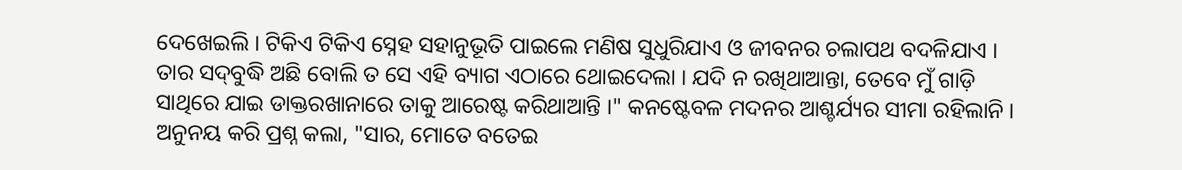ଦେଖେଇଲି । ଟିକିଏ ଟିକିଏ ସ୍ନେହ ସହାନୁଭୂତି ପାଇଲେ ମଣିଷ ସୁଧୁରିଯାଏ ଓ ଜୀବନର ଚଲାପଥ ବଦଳିଯାଏ । ତାର ସଦ୍‌ବୁଦ୍ଧି ଅଛି ବୋଲି ତ ସେ ଏହି ବ୍ୟାଗ ଏଠାରେ ଥୋଇଦେଲା । ଯଦି ନ ରଖିଥାଆନ୍ତା, ତେବେ ମୁଁ ଗାଡ଼ି ସାଥିରେ ଯାଇ ଡାକ୍ତରଖାନାରେ ତାକୁ ଆରେଷ୍ଟ କରିଥାଆନ୍ତି ।" କନଷ୍ଟେବଳ ମଦନର ଆଶ୍ଚର୍ଯ୍ୟର ସୀମା ରହିଲାନି । ଅନୁନୟ କରି ପ୍ରଶ୍ନ କଲା, "ସାର, ମୋତେ ବତେଇ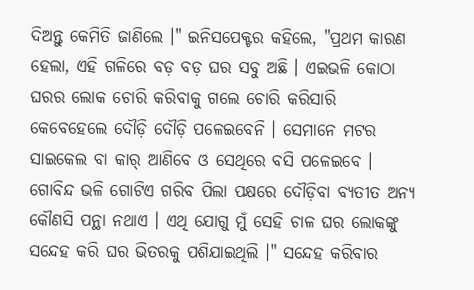ଦିଅନ୍ତୁ କେମିତି ଜାଣିଲେ ।" ଇନିସପେକ୍ଟର କହିଲେ, "ପ୍ରଥମ କାରଣ ହେଲା, ଏହି ଗଳିରେ ବଡ଼ ବଡ଼ ଘର ସବୁ ଅଛି । ଏଇଭଳି କୋଠା ଘରର ଲୋକ ଚୋରି କରିବାକୁ ଗଲେ ଚୋରି କରିସାରି କେବେହେଲେ ଦୌଡ଼ି ଦୌଡ଼ି ପଳେଇବେନି । ସେମାନେ ମଟର ସାଇକେଲ ବା କାର୍ ଆଣିବେ ଓ ସେଥିରେ ବସି ପଳେଇବେ । ଗୋବିନ୍ଦ ଭଳି ଗୋଟିଏ ଗରିବ ପିଲା ପକ୍ଷରେ ଦୌଡ଼ିବା ବ୍ୟତୀତ ଅନ୍ୟ କୌଣସି ପନ୍ଥା ନଥାଏ । ଏଥି ଯୋଗୁ ମୁଁ ସେହି ଚାଳ ଘର ଲୋକଙ୍କୁ ସନ୍ଦେହ କରି ଘର ଭିତରକୁ ପଶିଯାଇଥିଲି ।" ସନ୍ଦେହ କରିବାର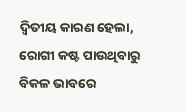ଦ୍ଵିତୀୟ କାରଣ ହେଲା, ରୋଗୀ କଷ୍ଟ ପାଉଥିବାରୁ ବିକଳ ଭାବରେ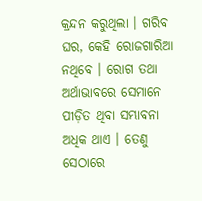କ୍ରନ୍ଦନ କରୁଥିଲା । ଗରିବ ଘର, କେହି ରୋଜଗାରିଆ ନଥିବେ । ରୋଗ ତଥା ଅର୍ଥାଭାବରେ ସେମାନେ ପୀଡ଼ିତ ଥିବା ସମ୍ଭାବନା ଅଧିକ ଥାଏ । ତେଣୁ ସେଠାରେ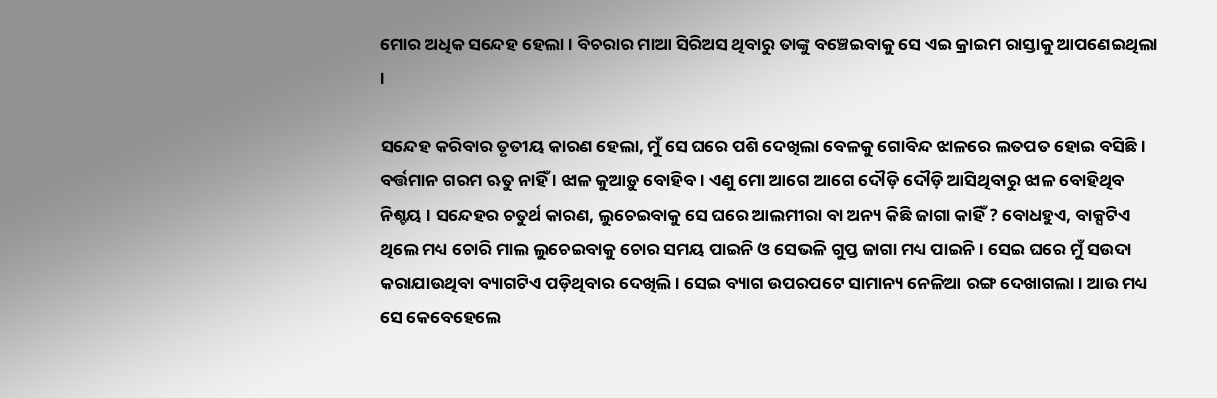ମୋର ଅଧିକ ସନ୍ଦେହ ହେଲା । ବିଚରାର ମାଆ ସିରିଅସ ଥିବାରୁ ତାଙ୍କୁ ବଞ୍ଚେଇବାକୁ ସେ ଏଇ କ୍ରାଇମ ରାସ୍ତାକୁ ଆପଣେଇଥିଲା ।

ସନ୍ଦେହ କରିବାର ତୃତୀୟ କାରଣ ହେଲା, ମୁଁ ସେ ଘରେ ପଶି ଦେଖିଲା ବେଳକୁ ଗୋବିନ୍ଦ ଝାଳରେ ଲତପତ ହୋଇ ବସିଛି । ବର୍ତ୍ତମାନ ଗରମ ଋତୁ ନାହିଁ । ଝାଳ କୁଆଡ଼ୁ ବୋହିବ । ଏଣୁ ମୋ ଆଗେ ଆଗେ ଦୌଡ଼ି ଦୌଡ଼ି ଆସିଥିବାରୁ ଝାଳ ବୋହିଥିବ ନିଶ୍ଚୟ । ସନ୍ଦେହର ଚତୁର୍ଥ କାରଣ, ଲୁଚେଇବାକୁ ସେ ଘରେ ଆଲମୀରା ବା ଅନ୍ୟ କିଛି ଜାଗା କାହିଁ ? ବୋଧହୁଏ, ବାକ୍ସଟିଏ ଥିଲେ ମଧ୍ୟ ଚୋରି ମାଲ ଲୁଚେଇବାକୁ ଚୋର ସମୟ ପାଇନି ଓ ସେଭଳି ଗୁପ୍ତ ଜାଗା ମଧ୍ୟ ପାଇନି । ସେଇ ଘରେ ମୁଁ ସଉଦା କରାଯାଉଥିବା ବ୍ୟାଗଟିଏ ପଡ଼ିଥିବାର ଦେଖିଲି । ସେଇ ବ୍ୟାଗ ଉପରପଟେ ସାମାନ୍ୟ ନେଳିଆ ରଙ୍ଗ ଦେଖାଗଲା । ଆଉ ମଧ୍ୟ ସେ କେବେହେଲେ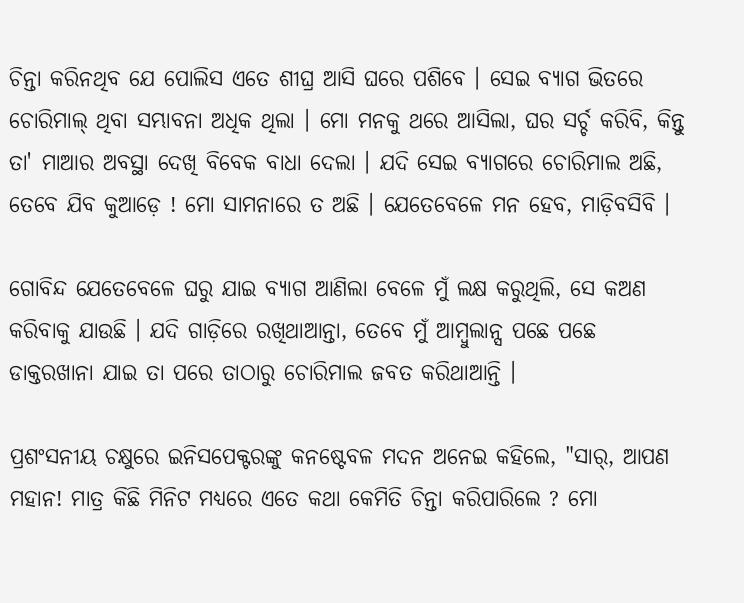ଚିନ୍ତା କରିନଥିବ ଯେ ପୋଲିସ ଏତେ ଶୀଘ୍ର ଆସି ଘରେ ପଶିବେ । ସେଇ ବ୍ୟାଗ ଭିତରେ ଚୋରିମାଲ୍ ଥିବା ସମ୍ଭାବନା ଅଧିକ ଥିଲା । ମୋ ମନକୁ ଥରେ ଆସିଲା, ଘର ସର୍ଚ୍ଚ କରିବି, କିନ୍ତୁ ତା' ମାଆର ଅବସ୍ଥା ଦେଖି ବିବେକ ବାଧା ଦେଲା । ଯଦି ସେଇ ବ୍ୟାଗରେ ଚୋରିମାଲ ଅଛି, ତେବେ ଯିବ କୁଆଡ଼େ ! ମୋ ସାମନାରେ ତ ଅଛି । ଯେତେବେଳେ ମନ ହେବ, ମାଡ଼ିବସିବି ।

ଗୋବିନ୍ଦ ଯେତେବେଳେ ଘରୁ ଯାଇ ବ୍ୟାଗ ଆଣିଲା ବେଳେ ମୁଁ ଲକ୍ଷ କରୁଥିଲି, ସେ କଅଣ କରିବାକୁ ଯାଉଛି । ଯଦି ଗାଡ଼ିରେ ରଖିଥାଆନ୍ତା, ତେବେ ମୁଁ ଆମ୍ବୁଲାନ୍ସ ପଛେ ପଛେ ଡାକ୍ତରଖାନା ଯାଇ ତା ପରେ ତାଠାରୁ ଚୋରିମାଲ ଜବତ କରିଥାଆନ୍ତି ।

ପ୍ରଶଂସନୀୟ ଚକ୍ଷୁରେ ଇନିସପେକ୍ଟରଙ୍କୁ କନଷ୍ଟେବଳ ମଦନ ଅନେଇ କହିଲେ, "ସାର୍, ଆପଣ ମହାନ! ମାତ୍ର କିଛି ମିନିଟ ମଧ୍ୟରେ ଏତେ କଥା କେମିତି ଚିନ୍ତା କରିପାରିଲେ ? ମୋ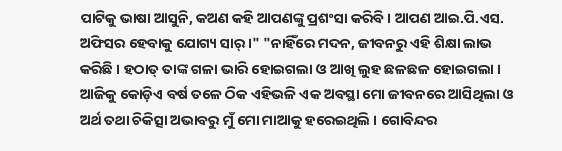ପାଟିକୁ ଭାଷା ଆସୁନି, କଅଣ କହି ଆପଣଙ୍କୁ ପ୍ରଶଂସା କରିବି । ଆପଣ ଆଇ.ପି.ଏସ. ଅଫିସର ହେବାକୁ ଯୋଗ୍ୟ ସାର୍ ।" "ନାହିଁରେ ମଦନ, ଜୀବନରୁ ଏହି ଶିକ୍ଷା ଲାଭ କରିଛି । ହଠାତ୍ ତାଙ୍କ ଗଳା ଭାରି ହୋଇଗଲା ଓ ଆଖି ଲୁହ ଛଳଛଳ ହୋଇଗଲା । ଆଜିକୁ କୋଡ଼ିଏ ବର୍ଷ ତଳେ ଠିକ ଏହିଭଳି ଏକ ଅବସ୍ଥା ମୋ ଜୀବନରେ ଆସିଥିଲା ଓ ଅର୍ଥ ତଥା ଚିକିତ୍ସା ଅଭାବରୁ ମୁଁ ମୋ ମାଆକୁ ହରେଇଥିଲି । ଗୋବିନ୍ଦର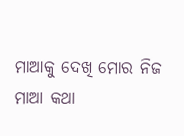ମାଆକୁ ଦେଖି ମୋର ନିଜ ମାଆ କଥା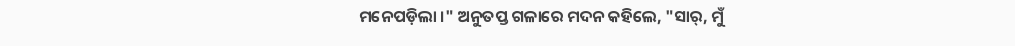ମନେପଡ଼ିଲା ।" ଅନୁତପ୍ତ ଗଳାରେ ମଦନ କହିଲେ, "ସାର୍, ମୁଁ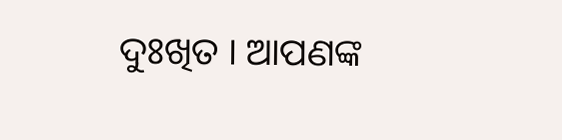ଦୁଃଖିତ । ଆପଣଙ୍କ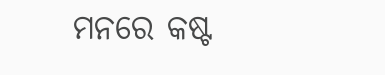ମନରେ କଷ୍ଟ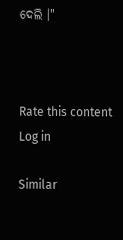ଦେଲି ।"



Rate this content
Log in

Similar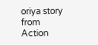oriya story from Action